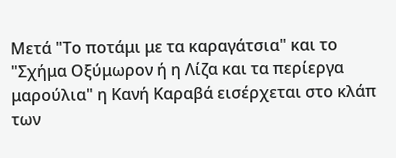Μετά "Το ποτάμι με τα καραγάτσια" και το "Σχήμα Οξύμωρον ή η Λίζα και τα περίεργα μαρούλια" η Κανή Καραβά εισέρχεται στο κλάπ των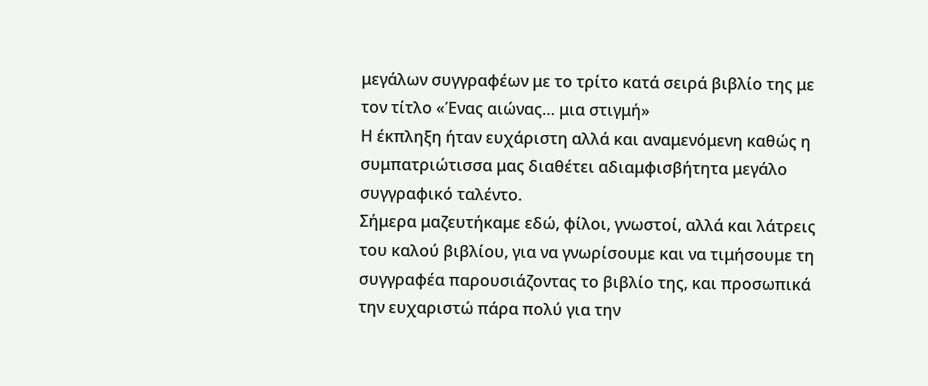μεγάλων συγγραφέων με το τρίτο κατά σειρά βιβλίο της με τον τίτλο «Ένας αιώνας… μια στιγμή»
Η έκπληξη ήταν ευχάριστη αλλά και αναμενόμενη καθώς η συμπατριώτισσα μας διαθέτει αδιαμφισβήτητα μεγάλο συγγραφικό ταλέντο.
Σήμερα μαζευτήκαμε εδώ, φίλοι, γνωστοί, αλλά και λάτρεις του καλού βιβλίου, για να γνωρίσουμε και να τιμήσουμε τη συγγραφέα παρουσιάζοντας το βιβλίο της, και προσωπικά την ευχαριστώ πάρα πολύ για την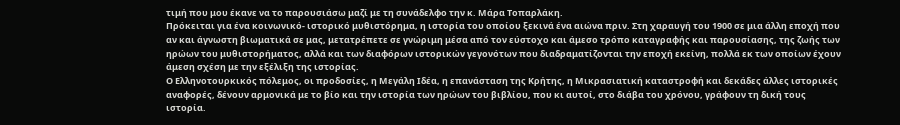τιμή που μου έκανε να το παρουσιάσω μαζί με τη συνάδελφο την κ. Μάρα Τοπαρλάκη.
Πρόκειται για ένα κοινωνικό- ιστορικό μυθιστόρημα, η ιστορία του οποίου ξεκινά ένα αιώνα πριν. Στη χαραυγή του 1900 σε μια άλλη εποχή που αν και άγνωστη βιωματικά σε μας, μετατρέπετε σε γνώριμη μέσα από τον εύστοχο και άμεσο τρόπο καταγραφής και παρουσίασης, της ζωής των ηρώων του μυθιστορήματος, αλλά και των διαφόρων ιστορικών γεγονότων που διαδραματίζονται την εποχή εκείνη, πολλά εκ των οποίων έχουν άμεση σχέση με την εξέλιξη της ιστορίας.
Ο Ελληνοτουρκικός πόλεμος, οι προδοσίες, η Μεγάλη Ιδέα, η επανάσταση της Κρήτης, η Μικρασιατική καταστροφή και δεκάδες άλλες ιστορικές αναφορές, δένουν αρμονικά με το βίο και την ιστορία των ηρώων του βιβλίου, που κι αυτοί, στο διάβα του χρόνου, γράφουν τη δική τους ιστορία.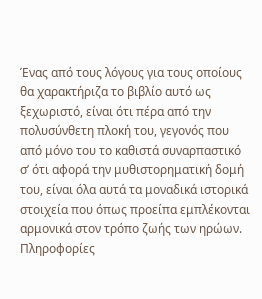Ένας από τους λόγους για τους οποίους θα χαρακτήριζα το βιβλίο αυτό ως ξεχωριστό, είναι ότι πέρα από την πολυσύνθετη πλοκή του, γεγονός που από μόνο του το καθιστά συναρπαστικό σ’ ότι αφορά την μυθιστορηματική δομή του, είναι όλα αυτά τα μοναδικά ιστορικά στοιχεία που όπως προείπα εμπλέκονται αρμονικά στον τρόπο ζωής των ηρώων. Πληροφορίες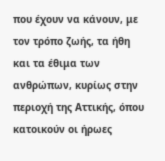που έχουν να κάνουν, με τον τρόπο ζωής, τα ήθη και τα έθιμα των ανθρώπων, κυρίως στην περιοχή της Αττικής, όπου κατοικούν οι ήρωες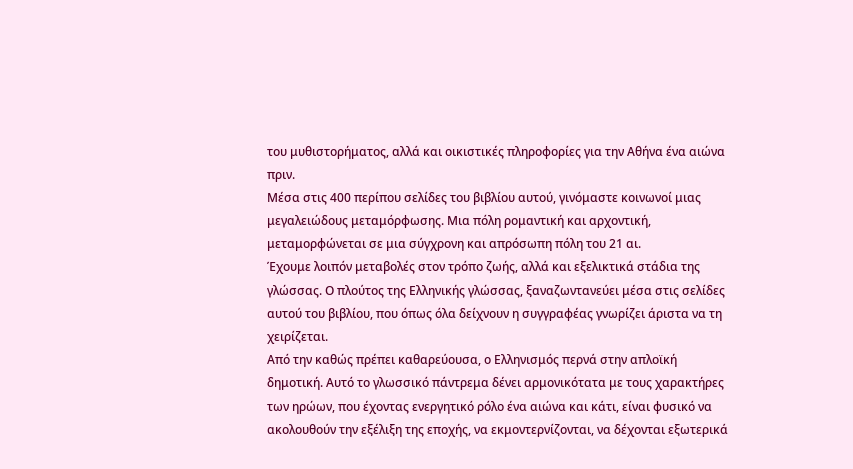του μυθιστορήματος, αλλά και οικιστικές πληροφορίες για την Αθήνα ένα αιώνα πριν.
Μέσα στις 400 περίπου σελίδες του βιβλίου αυτού, γινόμαστε κοινωνοί μιας μεγαλειώδους μεταμόρφωσης. Μια πόλη ρομαντική και αρχοντική, μεταμορφώνεται σε μια σύγχρονη και απρόσωπη πόλη του 21 αι.
Έχουμε λοιπόν μεταβολές στον τρόπο ζωής, αλλά και εξελικτικά στάδια της γλώσσας. Ο πλούτος της Ελληνικής γλώσσας, ξαναζωντανεύει μέσα στις σελίδες αυτού του βιβλίου, που όπως όλα δείχνουν η συγγραφέας γνωρίζει άριστα να τη χειρίζεται.
Από την καθώς πρέπει καθαρεύουσα, ο Ελληνισμός περνά στην απλοϊκή δημοτική. Αυτό το γλωσσικό πάντρεμα δένει αρμονικότατα με τους χαρακτήρες των ηρώων, που έχοντας ενεργητικό ρόλο ένα αιώνα και κάτι, είναι φυσικό να ακολουθούν την εξέλιξη της εποχής, να εκμοντερνίζονται, να δέχονται εξωτερικά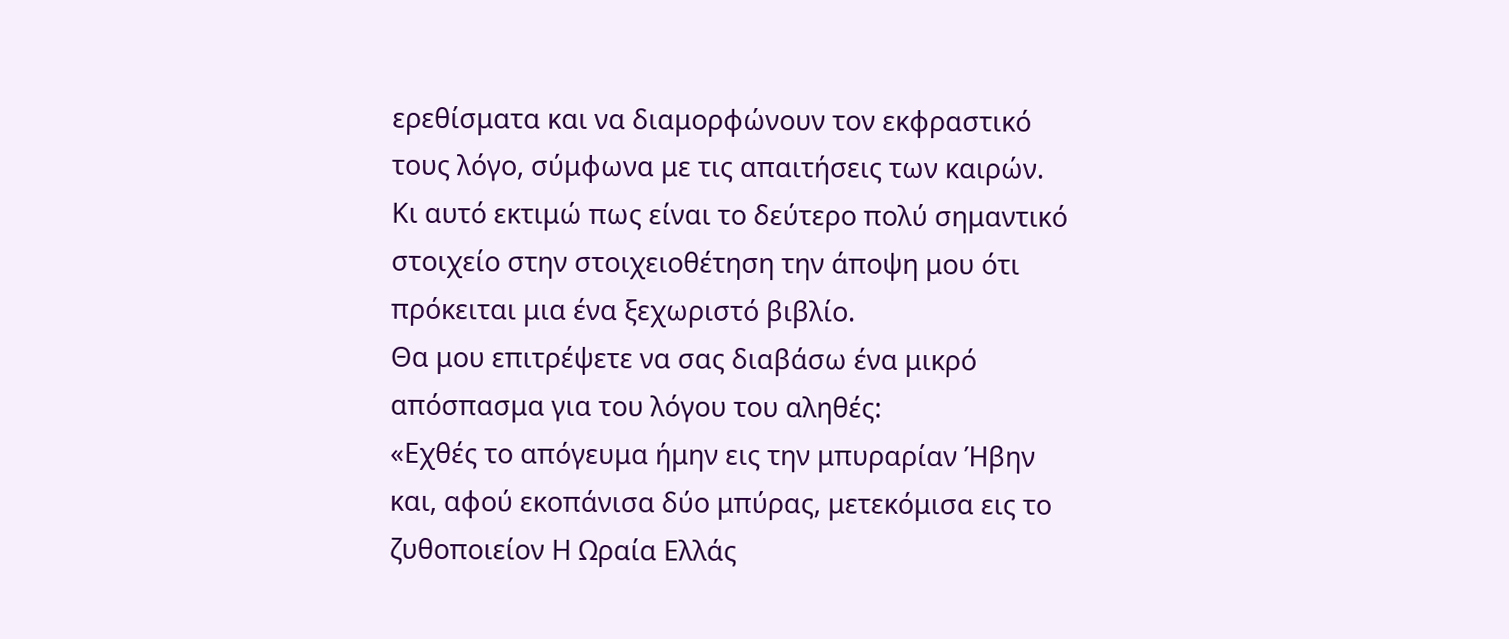ερεθίσματα και να διαμορφώνουν τον εκφραστικό τους λόγο, σύμφωνα με τις απαιτήσεις των καιρών.
Κι αυτό εκτιμώ πως είναι το δεύτερο πολύ σημαντικό στοιχείο στην στοιχειοθέτηση την άποψη μου ότι πρόκειται μια ένα ξεχωριστό βιβλίο.
Θα μου επιτρέψετε να σας διαβάσω ένα μικρό απόσπασμα για του λόγου του αληθές:
«Εχθές το απόγευμα ήμην εις την μπυραρίαν Ήβην και, αφού εκοπάνισα δύο μπύρας, μετεκόμισα εις το ζυθοποιείον Η Ωραία Ελλάς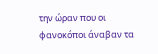την ώραν που οι φανοκόποι άναβαν τα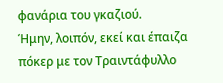φανάρια του γκαζιού.
Ήμην, λοιπόν, εκεί και έπαιζα πόκερ με τον Τραιντάφυλλο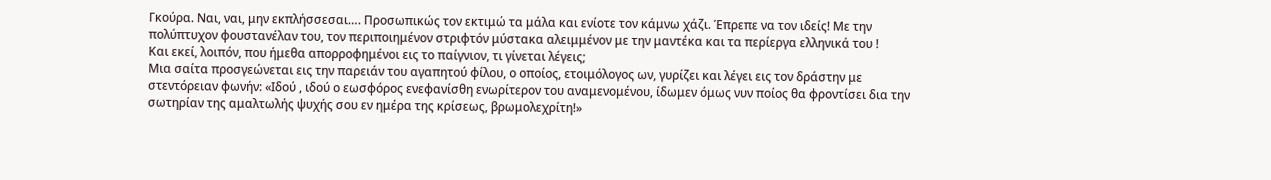Γκούρα. Ναι, ναι, μην εκπλήσσεσαι…. Προσωπικώς τον εκτιμώ τα μάλα και ενίοτε τον κάμνω χάζι. Έπρεπε να τον ιδείς! Με την πολύπτυχον φουστανέλαν του, τον περιποιημένον στριφτόν μύστακα αλειμμένον με την μαντέκα και τα περίεργα ελληνικά του !
Και εκεί, λοιπόν, που ήμεθα απορροφημένοι εις το παίγνιον, τι γίνεται λέγεις;
Μια σαίτα προσγεώνεται εις την παρειάν του αγαπητού φίλου, ο οποίος, ετοιμόλογος ων, γυρίζει και λέγει εις τον δράστην με στεντόρειαν φωνήν: «Ιδού , ιδού ο εωσφόρος ενεφανίσθη ενωρίτερον του αναμενομένου, ίδωμεν όμως νυν ποίος θα φροντίσει δια την σωτηρίαν της αμαλτωλής ψυχής σου εν ημέρα της κρίσεως, βρωμολεχρίτη!»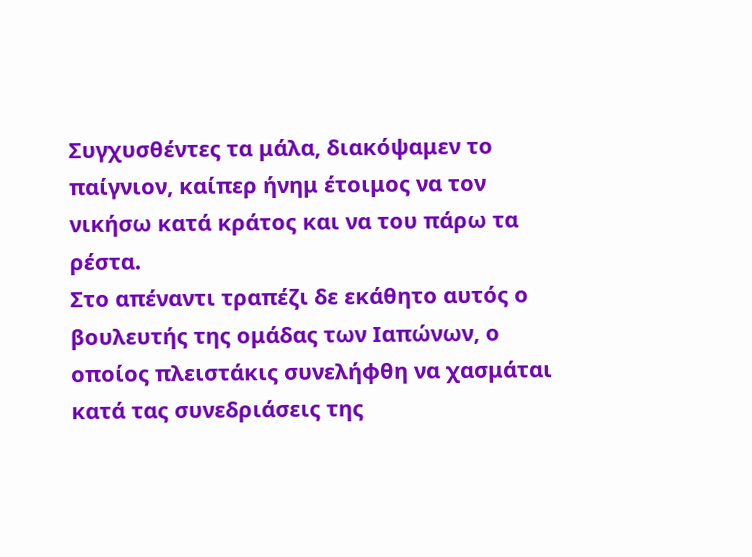Συγχυσθέντες τα μάλα, διακόψαμεν το παίγνιον, καίπερ ήνημ έτοιμος να τον νικήσω κατά κράτος και να του πάρω τα ρέστα.
Στο απέναντι τραπέζι δε εκάθητο αυτός ο βουλευτής της ομάδας των Ιαπώνων, ο οποίος πλειστάκις συνελήφθη να χασμάται κατά τας συνεδριάσεις της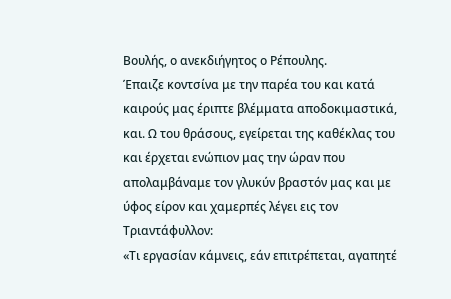Βουλής, ο ανεκδιήγητος ο Ρέπουλης.
Έπαιζε κοντσίνα με την παρέα του και κατά καιρούς μας έριπτε βλέμματα αποδοκιμαστικά, και. Ω του θράσους, εγείρεται της καθέκλας του και έρχεται ενώπιον μας την ώραν που απολαμβάναμε τον γλυκύν βραστόν μας και με ύφος είρον και χαμερπές λέγει εις τον Τριαντάφυλλον:
«Τι εργασίαν κάμνεις, εάν επιτρέπεται, αγαπητέ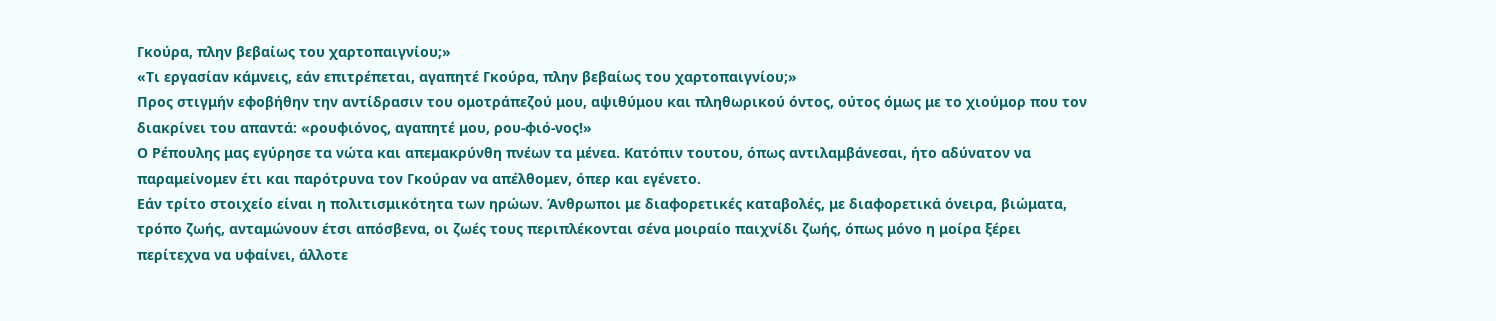Γκούρα, πλην βεβαίως του χαρτοπαιγνίου;»
«Τι εργασίαν κάμνεις, εάν επιτρέπεται, αγαπητέ Γκούρα, πλην βεβαίως του χαρτοπαιγνίου;»
Προς στιγμήν εφοβήθην την αντίδρασιν του ομοτράπεζού μου, αψιθύμου και πληθωρικού όντος, ούτος όμως με το χιούμορ που τον διακρίνει του απαντά: «ρουφιόνος, αγαπητέ μου, ρου-φιό-νος!»
Ο Ρέπουλης μας εγύρησε τα νώτα και απεμακρύνθη πνέων τα μένεα. Κατόπιν τουτου, όπως αντιλαμβάνεσαι, ήτο αδύνατον να παραμείνομεν έτι και παρότρυνα τον Γκούραν να απέλθομεν, όπερ και εγένετο.
Εάν τρίτο στοιχείο είναι η πολιτισμικότητα των ηρώων. Άνθρωποι με διαφορετικές καταβολές, με διαφορετικά όνειρα, βιώματα, τρόπο ζωής, ανταμώνουν έτσι απόσβενα, οι ζωές τους περιπλέκονται σένα μοιραίο παιχνίδι ζωής, όπως μόνο η μοίρα ξέρει περίτεχνα να υφαίνει, άλλοτε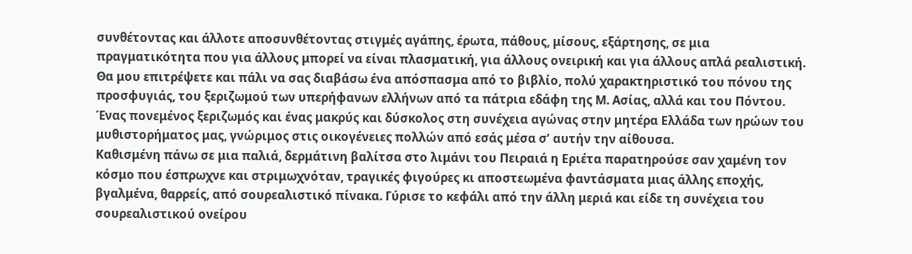συνθέτοντας και άλλοτε αποσυνθέτοντας στιγμές αγάπης, έρωτα, πάθους, μίσους, εξάρτησης, σε μια πραγματικότητα που για άλλους μπορεί να είναι πλασματική, για άλλους ονειρική και για άλλους απλά ρεαλιστική.
Θα μου επιτρέψετε και πάλι να σας διαβάσω ένα απόσπασμα από το βιβλίο, πολύ χαρακτηριστικό του πόνου της προσφυγιάς, του ξεριζωμού των υπερήφανων ελλήνων από τα πάτρια εδάφη της Μ. Ασίας, αλλά και του Πόντου. Ένας πονεμένος ξεριζωμός και ένας μακρύς και δύσκολος στη συνέχεια αγώνας στην μητέρα Ελλάδα των ηρώων του μυθιστορήματος μας, γνώριμος στις οικογένειες πολλών από εσάς μέσα σ’ αυτήν την αίθουσα.
Καθισμένη πάνω σε μια παλιά, δερμάτινη βαλίτσα στο λιμάνι του Πειραιά η Εριέτα παρατηρούσε σαν χαμένη τον κόσμο που έσπρωχνε και στριμωχνόταν, τραγικές φιγούρες κι αποστεωμένα φαντάσματα μιας άλλης εποχής, βγαλμένα, θαρρείς, από σουρεαλιστικό πίνακα. Γύρισε το κεφάλι από την άλλη μεριά και είδε τη συνέχεια του σουρεαλιστικού ονείρου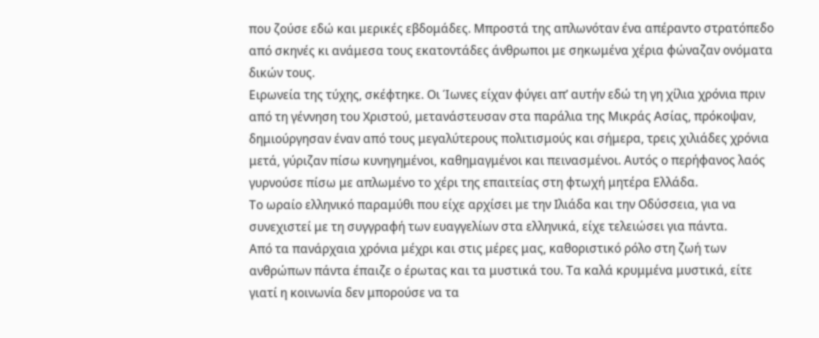που ζούσε εδώ και μερικές εβδομάδες. Μπροστά της απλωνόταν ένα απέραντο στρατόπεδο από σκηνές κι ανάμεσα τους εκατοντάδες άνθρωποι με σηκωμένα χέρια φώναζαν ονόματα δικών τους.
Ειρωνεία της τύχης, σκέφτηκε. Οι Ίωνες είχαν φύγει απ’ αυτήν εδώ τη γη χίλια χρόνια πριν από τη γέννηση του Χριστού, μετανάστευσαν στα παράλια της Μικράς Ασίας, πρόκοψαν, δημιούργησαν έναν από τους μεγαλύτερους πολιτισμούς και σήμερα, τρεις χιλιάδες χρόνια μετά, γύριζαν πίσω κυνηγημένοι, καθημαγμένοι και πεινασμένοι. Αυτός ο περήφανος λαός γυρνούσε πίσω με απλωμένο το χέρι της επαιτείας στη φτωχή μητέρα Ελλάδα.
Το ωραίο ελληνικό παραμύθι που είχε αρχίσει με την Ιλιάδα και την Οδύσσεια, για να συνεχιστεί με τη συγγραφή των ευαγγελίων στα ελληνικά, είχε τελειώσει για πάντα.
Από τα πανάρχαια χρόνια μέχρι και στις μέρες μας, καθοριστικό ρόλο στη ζωή των ανθρώπων πάντα έπαιζε ο έρωτας και τα μυστικά του. Τα καλά κρυμμένα μυστικά, είτε γιατί η κοινωνία δεν μπορούσε να τα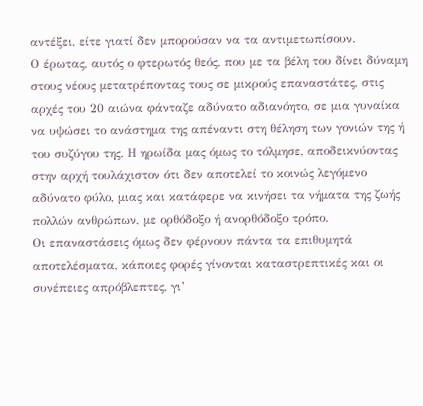αντέξει, είτε γιατί δεν μπορούσαν να τα αντιμετωπίσουν.
Ο έρωτας, αυτός ο φτερωτός θεός, που με τα βέλη του δίνει δύναμη στους νέους μετατρέποντας τους σε μικρούς επαναστάτες, στις αρχές του 20 αιώνα φάνταζε αδύνατο αδιανόητο, σε μια γυναίκα να υψώσει το ανάστημα της απέναντι στη θέληση των γονιών της ή του συζύγου της. Η ηρωίδα μας όμως το τόλμησε, αποδεικνύοντας στην αρχή τουλάχιστον ότι δεν αποτελεί το κοινώς λεγόμενο αδύνατο φύλο, μιας και κατάφερε να κινήσει τα νήματα της ζωής πολλών ανθρώπων, με ορθόδοξο ή ανορθόδοξο τρόπο.
Οι επαναστάσεις όμως δεν φέρνουν πάντα τα επιθυμητά αποτελέσματα, κάποιες φορές γίνονται καταστρεπτικές και οι συνέπειες απρόβλεπτες, γι’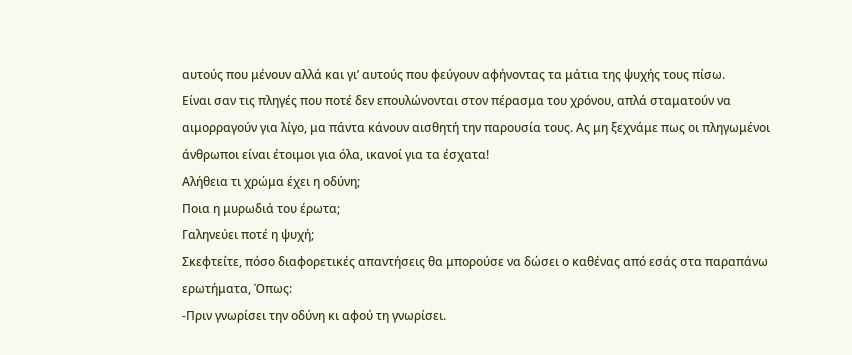αυτούς που μένουν αλλά και γι’ αυτούς που φεύγουν αφήνοντας τα μάτια της ψυχής τους πίσω.
Είναι σαν τις πληγές που ποτέ δεν επουλώνονται στον πέρασμα του χρόνου, απλά σταματούν να αιμορραγούν για λίγο, μα πάντα κάνουν αισθητή την παρουσία τους. Ας μη ξεχνάμε πως οι πληγωμένοι άνθρωποι είναι έτοιμοι για όλα, ικανοί για τα έσχατα!
Αλήθεια τι χρώμα έχει η οδύνη;
Ποια η μυρωδιά του έρωτα;
Γαληνεύει ποτέ η ψυχή;
Σκεφτείτε, πόσο διαφορετικές απαντήσεις θα μπορούσε να δώσει ο καθένας από εσάς στα παραπάνω ερωτήματα, Όπως:
-Πριν γνωρίσει την οδύνη κι αφού τη γνωρίσει.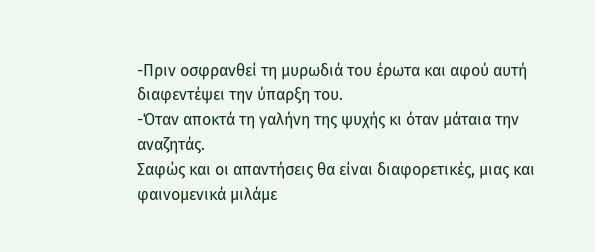-Πριν οσφρανθεί τη μυρωδιά του έρωτα και αφού αυτή διαφεντέψει την ύπαρξη του.
-Όταν αποκτά τη γαλήνη της ψυχής κι όταν μάταια την αναζητάς.
Σαφώς και οι απαντήσεις θα είναι διαφορετικές, μιας και φαινομενικά μιλάμε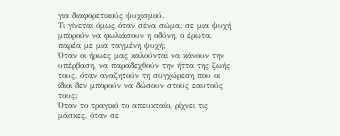για διαφορετικούς ψυχισμού.
Τι γίνεται όμως όταν σένα σώμα, σε μια ψυχή μπορούν να φωλιάσουν η οδύνη, ο έρωτα, παρέα με μια ταγμένη ψυχή;
Όταν οι ήρωες μας καλούνται να κάνουν την υπέρβαση, να παραδεχθούν την ήττα της ζωής τους, όταν αναζητούν τη συγχώρεση που οι ίδιοι δεν μπορούν να δώσουν στους εαυτούς τους;
Όταν το τραγικό το απευκταίο, ρίχνει τις μάσκες, όταν σε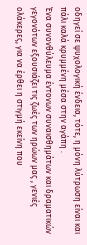οδηγεί σε ψυχολογική ένδεια, τότε, η μόνη λύτρωση είναι και πάλι καλά κρυμμένη μέσα στην αγάπη .
Ένα συνονθύλευμα έντονων συναισθημάτων και δραματικών γεγονότων εξουσιάζει τις ζωές των ηρώων μας , γενιές ολάκερες, για να έρθει η στιγμή εκείνη που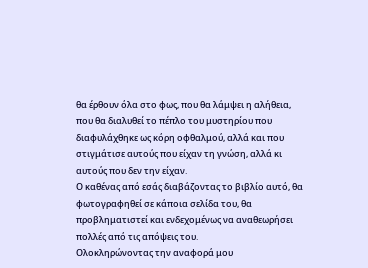θα έρθουν όλα στο φως, που θα λάμψει η αλήθεια, που θα διαλυθεί το πέπλο του μυστηρίου που διαφυλάχθηκε ως κόρη οφθαλμού, αλλά και που στιγμάτισε αυτούς που είχαν τη γνώση, αλλά κι αυτούς που δεν την είχαν.
Ο καθένας από εσάς διαβάζοντας το βιβλίο αυτό, θα φωτογραφηθεί σε κάποια σελίδα του, θα προβληματιστεί και ενδεχομένως να αναθεωρήσει πολλές από τις απόψεις του.
Ολοκληρώνοντας την αναφορά μου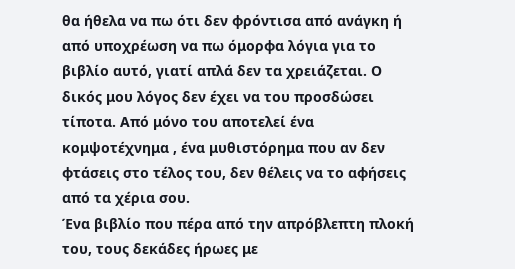θα ήθελα να πω ότι δεν φρόντισα από ανάγκη ή από υποχρέωση να πω όμορφα λόγια για το βιβλίο αυτό, γιατί απλά δεν τα χρειάζεται. Ο δικός μου λόγος δεν έχει να του προσδώσει τίποτα. Από μόνο του αποτελεί ένα κομψοτέχνημα , ένα μυθιστόρημα που αν δεν φτάσεις στο τέλος του, δεν θέλεις να το αφήσεις από τα χέρια σου.
Ένα βιβλίο που πέρα από την απρόβλεπτη πλοκή του, τους δεκάδες ήρωες με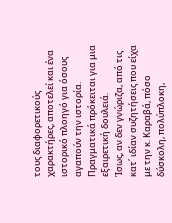τους διαφορετικούς χαρακτήρες, αποτελεί και ένα ιστορικό πλοηγό για όσους αγαπούν την ιστορία. Πραγματικά πρόκειται για μια εξαιρετική δουλειά.
Ίσως, αν δεν γνώριζα, από τις κατ΄ ιδίαν συζητήσεις που είχα με την κ. Καραβά, πόσο δύσκολη, πολύπλοκη,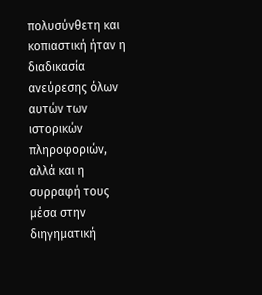πολυσύνθετη και κοπιαστική ήταν η διαδικασία ανεύρεσης όλων αυτών των ιστορικών πληροφοριών, αλλά και η συρραφή τους μέσα στην διηγηματική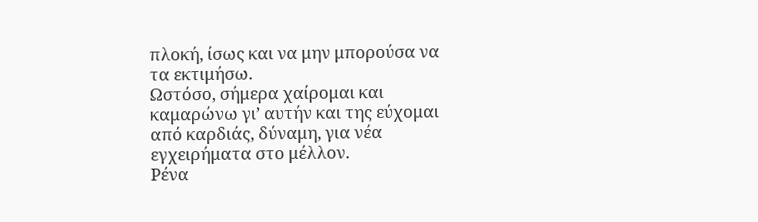πλοκή, ίσως και να μην μπορούσα να τα εκτιμήσω.
Ωστόσο, σήμερα χαίρομαι και καμαρώνω γι’ αυτήν και της εύχομαι από καρδιάς, δύναμη, για νέα εγχειρήματα στο μέλλον.
Ρένα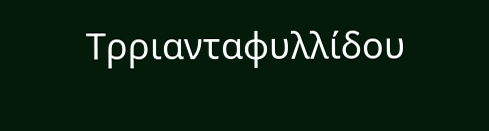Τρριανταφυλλίδου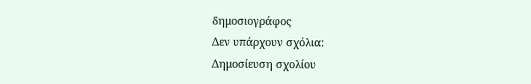δημοσιογράφος
Δεν υπάρχουν σχόλια:
Δημοσίευση σχολίου